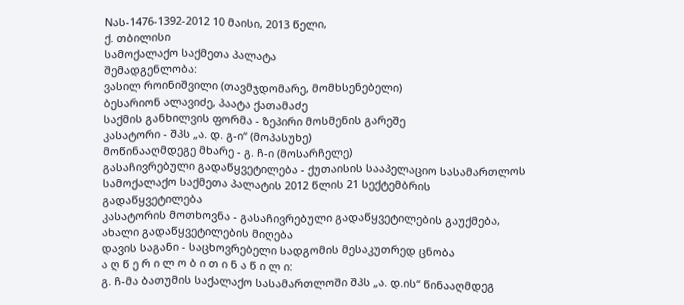Nას-1476-1392-2012 10 მაისი, 2013 წელი,
ქ. თბილისი
სამოქალაქო საქმეთა პალატა
შემადგენლობა:
ვასილ როინიშვილი (თავმჯდომარე, მომხსენებელი)
ბესარიონ ალავიძე, პაატა ქათამაძე
საქმის განხილვის ფორმა - ზეპირი მოსმენის გარეშე
კასატორი - შპს „ა. დ. გ-ი“ (მოპასუხე)
მოწინააღმდეგე მხარე - გ. ჩ-ი (მოსარჩელე)
გასაჩივრებული გადაწყვეტილება - ქუთაისის სააპელაციო სასამართლოს სამოქალაქო საქმეთა პალატის 2012 წლის 21 სექტემბრის გადაწყვეტილება
კასატორის მოთხოვნა - გასაჩივრებული გადაწყვეტილების გაუქმება, ახალი გადაწყვეტილების მიღება
დავის საგანი - საცხოვრებელი სადგომის მესაკუთრედ ცნობა
ა ღ წ ე რ ი ლ ო ბ ი თ ი ნ ა წ ი ლ ი:
გ. ჩ-მა ბათუმის საქალაქო სასამართლოში შპს „ა. დ.ის“ წინააღმდეგ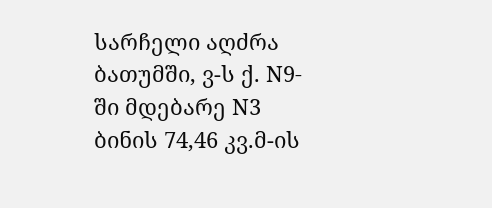სარჩელი აღძრა ბათუმში, ვ-ს ქ. N9-ში მდებარე N3 ბინის 74,46 კვ.მ-ის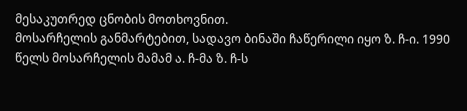მესაკუთრედ ცნობის მოთხოვნით.
მოსარჩელის განმარტებით, სადავო ბინაში ჩაწერილი იყო ზ. ჩ-ი. 1990 წელს მოსარჩელის მამამ ა. ჩ-მა ზ. ჩ-ს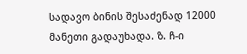სადავო ბინის შესაძენად 12000 მანეთი გადაუხადა. ზ. ჩ-ი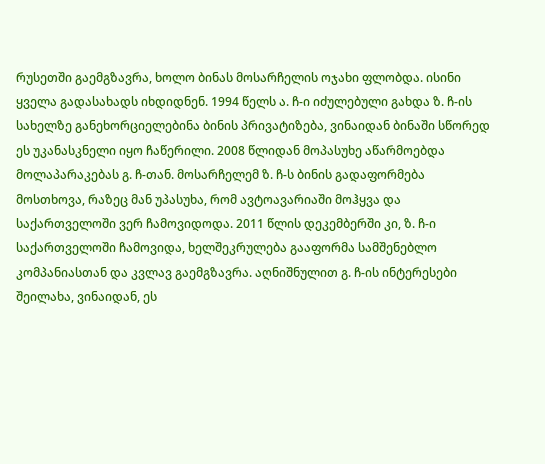რუსეთში გაემგზავრა, ხოლო ბინას მოსარჩელის ოჯახი ფლობდა. ისინი ყველა გადასახადს იხდიდნენ. 1994 წელს ა. ჩ-ი იძულებული გახდა ზ. ჩ-ის სახელზე განეხორციელებინა ბინის პრივატიზება, ვინაიდან ბინაში სწორედ ეს უკანასკნელი იყო ჩაწერილი. 2008 წლიდან მოპასუხე აწარმოებდა მოლაპარაკებას გ. ჩ-თან. მოსარჩელემ ზ. ჩ-ს ბინის გადაფორმება მოსთხოვა, რაზეც მან უპასუხა, რომ ავტოავარიაში მოჰყვა და საქართველოში ვერ ჩამოვიდოდა. 2011 წლის დეკემბერში კი, ზ. ჩ-ი საქართველოში ჩამოვიდა, ხელშეკრულება გააფორმა სამშენებლო კომპანიასთან და კვლავ გაემგზავრა. აღნიშნულით გ. ჩ-ის ინტერესები შეილახა, ვინაიდან, ეს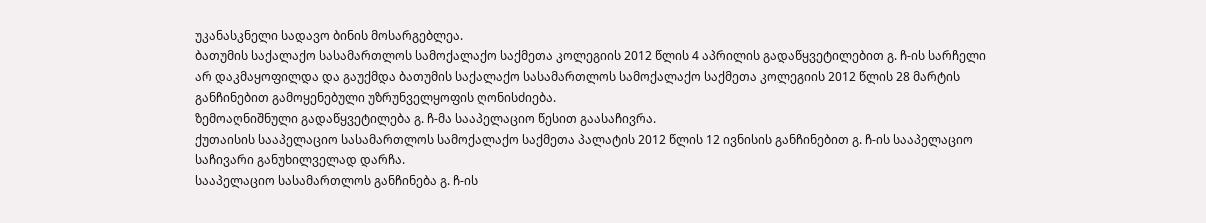უკანასკნელი სადავო ბინის მოსარგებლეა.
ბათუმის საქალაქო სასამართლოს სამოქალაქო საქმეთა კოლეგიის 2012 წლის 4 აპრილის გადაწყვეტილებით გ. ჩ-ის სარჩელი არ დაკმაყოფილდა და გაუქმდა ბათუმის საქალაქო სასამართლოს სამოქალაქო საქმეთა კოლეგიის 2012 წლის 28 მარტის განჩინებით გამოყენებული უზრუნველყოფის ღონისძიება.
ზემოაღნიშნული გადაწყვეტილება გ. ჩ-მა სააპელაციო წესით გაასაჩივრა.
ქუთაისის სააპელაციო სასამართლოს სამოქალაქო საქმეთა პალატის 2012 წლის 12 ივნისის განჩინებით გ. ჩ-ის სააპელაციო საჩივარი განუხილველად დარჩა.
სააპელაციო სასამართლოს განჩინება გ. ჩ-ის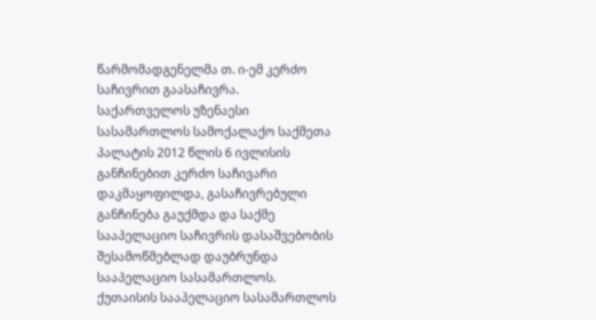წარმომადგენელმა თ. ი-ემ კერძო საჩივრით გაასაჩივრა.
საქართველოს უზენაესი სასამართლოს სამოქალაქო საქმეთა პალატის 2012 წლის 6 ივლისის განჩინებით კერძო საჩივარი დაკმაყოფილდა, გასაჩივრებული განჩინება გაუქმდა და საქმე სააპელაციო საჩივრის დასაშვებობის შესამოწმებლად დაუბრუნდა სააპელაციო სასამართლოს.
ქუთაისის სააპელაციო სასამართლოს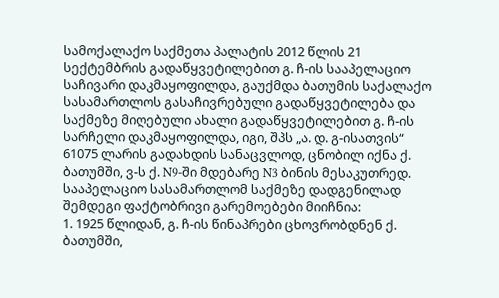სამოქალაქო საქმეთა პალატის 2012 წლის 21 სექტემბრის გადაწყვეტილებით გ. ჩ-ის სააპელაციო საჩივარი დაკმაყოფილდა, გაუქმდა ბათუმის საქალაქო სასამართლოს გასაჩივრებული გადაწყვეტილება და საქმეზე მიღებული ახალი გადაწყვეტილებით გ. ჩ-ის სარჩელი დაკმაყოფილდა, იგი, შპს „ა. დ. გ-ისათვის“ 61075 ლარის გადახდის სანაცვლოდ, ცნობილ იქნა ქ. ბათუმში, ვ-ს ქ. N9-ში მდებარე N3 ბინის მესაკუთრედ.
სააპელაციო სასამართლომ საქმეზე დადგენილად შემდეგი ფაქტობრივი გარემოებები მიიჩნია:
1. 1925 წლიდან, გ. ჩ-ის წინაპრები ცხოვრობდნენ ქ. ბათუმში,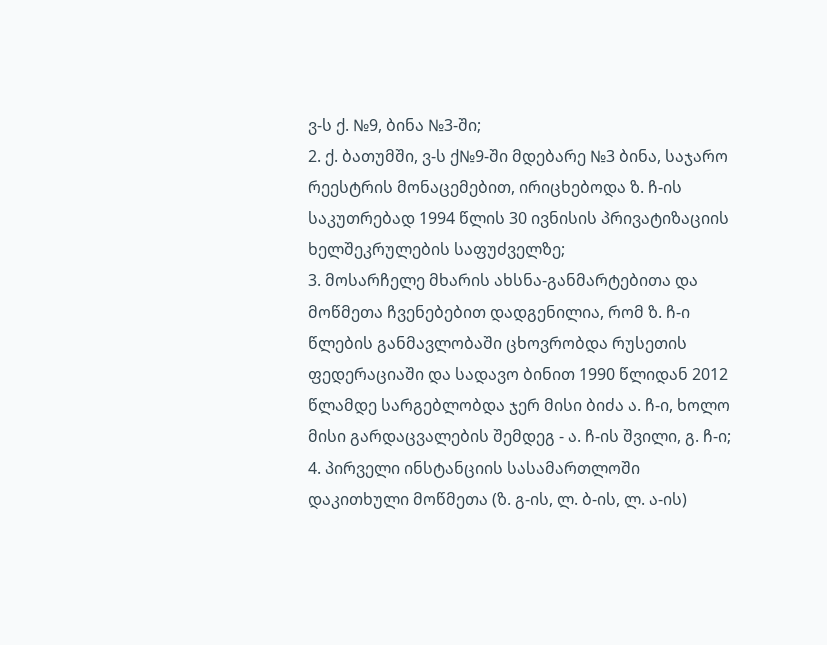ვ-ს ქ. №9, ბინა №3-ში;
2. ქ. ბათუმში, ვ-ს ქ№9-ში მდებარე №3 ბინა, საჯარო რეესტრის მონაცემებით, ირიცხებოდა ზ. ჩ-ის საკუთრებად 1994 წლის 30 ივნისის პრივატიზაციის ხელშეკრულების საფუძველზე;
3. მოსარჩელე მხარის ახსნა-განმარტებითა და მოწმეთა ჩვენებებით დადგენილია, რომ ზ. ჩ-ი წლების განმავლობაში ცხოვრობდა რუსეთის ფედერაციაში და სადავო ბინით 1990 წლიდან 2012 წლამდე სარგებლობდა ჯერ მისი ბიძა ა. ჩ-ი, ხოლო მისი გარდაცვალების შემდეგ - ა. ჩ-ის შვილი, გ. ჩ-ი;
4. პირველი ინსტანციის სასამართლოში დაკითხული მოწმეთა (ზ. გ-ის, ლ. ბ-ის, ლ. ა-ის)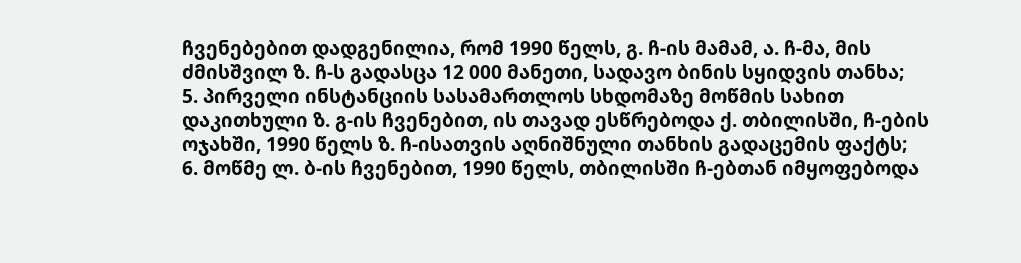ჩვენებებით დადგენილია, რომ 1990 წელს, გ. ჩ-ის მამამ, ა. ჩ-მა, მის ძმისშვილ ზ. ჩ-ს გადასცა 12 000 მანეთი, სადავო ბინის სყიდვის თანხა;
5. პირველი ინსტანციის სასამართლოს სხდომაზე მოწმის სახით დაკითხული ზ. გ-ის ჩვენებით, ის თავად ესწრებოდა ქ. თბილისში, ჩ-ების ოჯახში, 1990 წელს ზ. ჩ-ისათვის აღნიშნული თანხის გადაცემის ფაქტს;
6. მოწმე ლ. ბ-ის ჩვენებით, 1990 წელს, თბილისში ჩ-ებთან იმყოფებოდა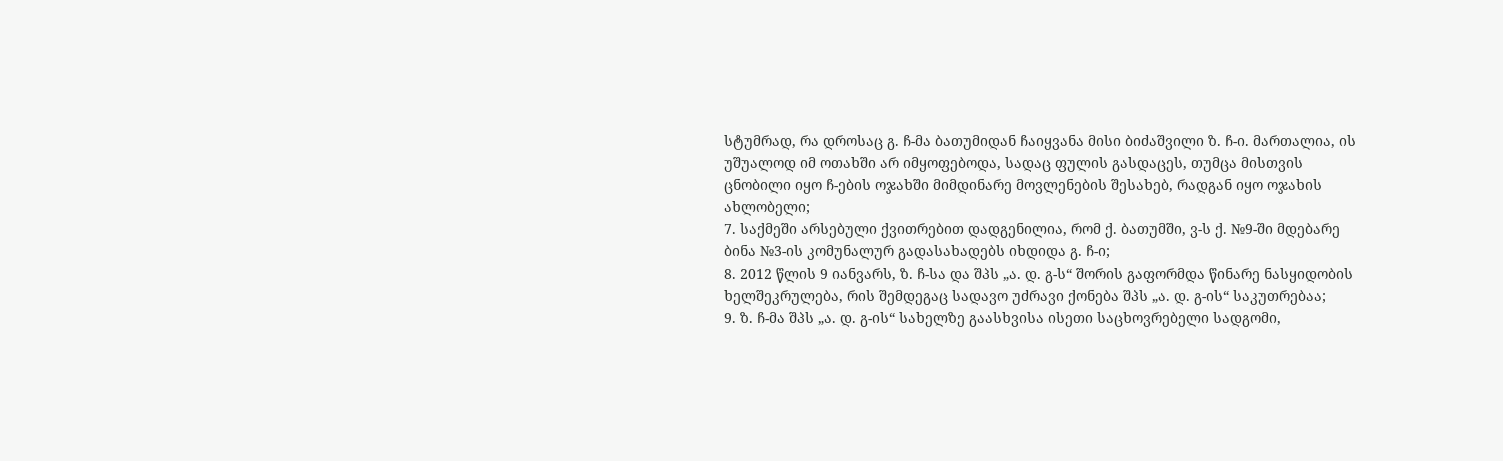სტუმრად, რა დროსაც გ. ჩ-მა ბათუმიდან ჩაიყვანა მისი ბიძაშვილი ზ. ჩ-ი. მართალია, ის უშუალოდ იმ ოთახში არ იმყოფებოდა, სადაც ფულის გასდაცეს, თუმცა მისთვის ცნობილი იყო ჩ-ების ოჯახში მიმდინარე მოვლენების შესახებ, რადგან იყო ოჯახის ახლობელი;
7. საქმეში არსებული ქვითრებით დადგენილია, რომ ქ. ბათუმში, ვ-ს ქ. №9-ში მდებარე ბინა №3-ის კომუნალურ გადასახადებს იხდიდა გ. ჩ-ი;
8. 2012 წლის 9 იანვარს, ზ. ჩ-სა და შპს „ა. დ. გ-ს“ შორის გაფორმდა წინარე ნასყიდობის ხელშეკრულება, რის შემდეგაც სადავო უძრავი ქონება შპს „ა. დ. გ-ის“ საკუთრებაა;
9. ზ. ჩ-მა შპს „ა. დ. გ-ის“ სახელზე გაასხვისა ისეთი საცხოვრებელი სადგომი,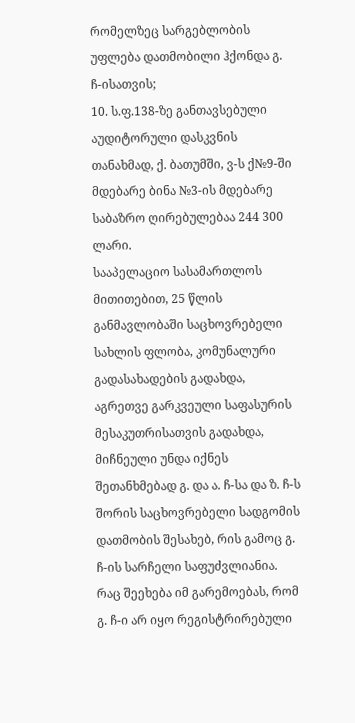რომელზეც სარგებლობის უფლება დათმობილი ჰქონდა გ. ჩ-ისათვის;
10. ს.ფ.138-ზე განთავსებული აუდიტორული დასკვნის თანახმად, ქ. ბათუმში, ვ-ს ქ№9-ში მდებარე ბინა №3-ის მდებარე საბაზრო ღირებულებაა 244 300 ლარი.
სააპელაციო სასამართლოს მითითებით, 25 წლის განმავლობაში საცხოვრებელი სახლის ფლობა, კომუნალური გადასახადების გადახდა, აგრეთვე გარკვეული საფასურის მესაკუთრისათვის გადახდა, მიჩნეული უნდა იქნეს შეთანხმებად გ. და ა. ჩ-სა და ზ. ჩ-ს შორის საცხოვრებელი სადგომის დათმობის შესახებ, რის გამოც გ. ჩ-ის სარჩელი საფუძვლიანია. რაც შეეხება იმ გარემოებას, რომ გ. ჩ-ი არ იყო რეგისტრირებული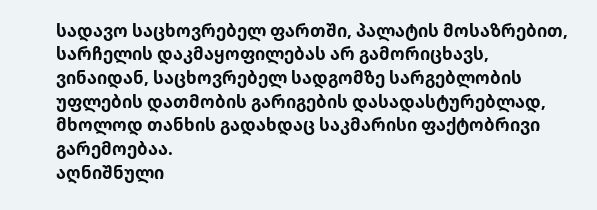სადავო საცხოვრებელ ფართში, პალატის მოსაზრებით, სარჩელის დაკმაყოფილებას არ გამორიცხავს, ვინაიდან, საცხოვრებელ სადგომზე სარგებლობის უფლების დათმობის გარიგების დასადასტურებლად, მხოლოდ თანხის გადახდაც საკმარისი ფაქტობრივი გარემოებაა.
აღნიშნული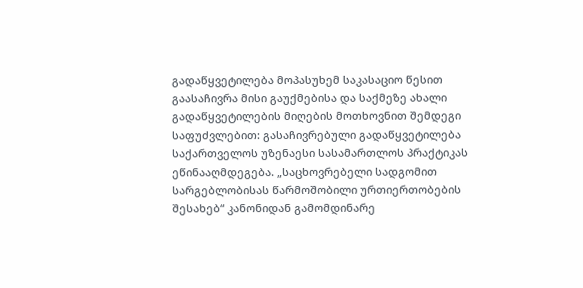გადაწყვეტილება მოპასუხემ საკასაციო წესით გაასაჩივრა მისი გაუქმებისა და საქმეზე ახალი გადაწყვეტილების მიღების მოთხოვნით შემდეგი საფუძვლებით: გასაჩივრებული გადაწყვეტილება საქართველოს უზენაესი სასამართლოს პრაქტიკას ეწინააღმდეგება. „საცხოვრებელი სადგომით სარგებლობისას წარმოშობილი ურთიერთობების შესახებ“ კანონიდან გამომდინარე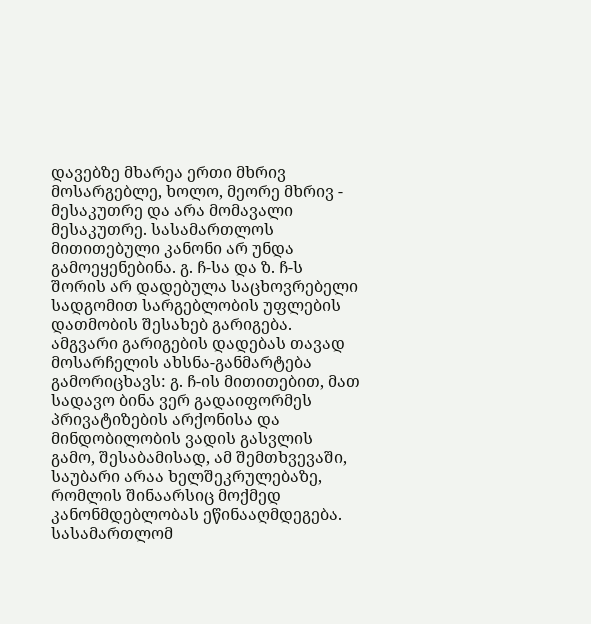დავებზე მხარეა ერთი მხრივ მოსარგებლე, ხოლო, მეორე მხრივ - მესაკუთრე და არა მომავალი მესაკუთრე. სასამართლოს მითითებული კანონი არ უნდა გამოეყენებინა. გ. ჩ-სა და ზ. ჩ-ს შორის არ დადებულა საცხოვრებელი სადგომით სარგებლობის უფლების დათმობის შესახებ გარიგება. ამგვარი გარიგების დადებას თავად მოსარჩელის ახსნა-განმარტება გამორიცხავს: გ. ჩ-ის მითითებით, მათ სადავო ბინა ვერ გადაიფორმეს პრივატიზების არქონისა და მინდობილობის ვადის გასვლის გამო, შესაბამისად, ამ შემთხვევაში, საუბარი არაა ხელშეკრულებაზე, რომლის შინაარსიც მოქმედ კანონმდებლობას ეწინააღმდეგება. სასამართლომ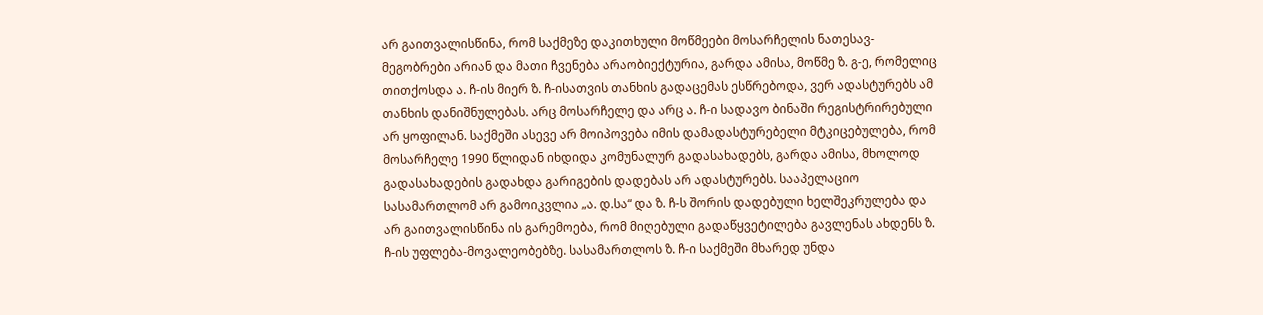არ გაითვალისწინა, რომ საქმეზე დაკითხული მოწმეები მოსარჩელის ნათესავ-მეგობრები არიან და მათი ჩვენება არაობიექტურია, გარდა ამისა, მოწმე ზ. გ-ე, რომელიც თითქოსდა ა. ჩ-ის მიერ ზ. ჩ-ისათვის თანხის გადაცემას ესწრებოდა, ვერ ადასტურებს ამ თანხის დანიშნულებას. არც მოსარჩელე და არც ა. ჩ-ი სადავო ბინაში რეგისტრირებული არ ყოფილან. საქმეში ასევე არ მოიპოვება იმის დამადასტურებელი მტკიცებულება, რომ მოსარჩელე 1990 წლიდან იხდიდა კომუნალურ გადასახადებს, გარდა ამისა, მხოლოდ გადასახადების გადახდა გარიგების დადებას არ ადასტურებს. სააპელაციო სასამართლომ არ გამოიკვლია „ა. დ.სა“ და ზ. ჩ-ს შორის დადებული ხელშეკრულება და არ გაითვალისწინა ის გარემოება, რომ მიღებული გადაწყვეტილება გავლენას ახდენს ზ. ჩ-ის უფლება-მოვალეობებზე. სასამართლოს ზ. ჩ-ი საქმეში მხარედ უნდა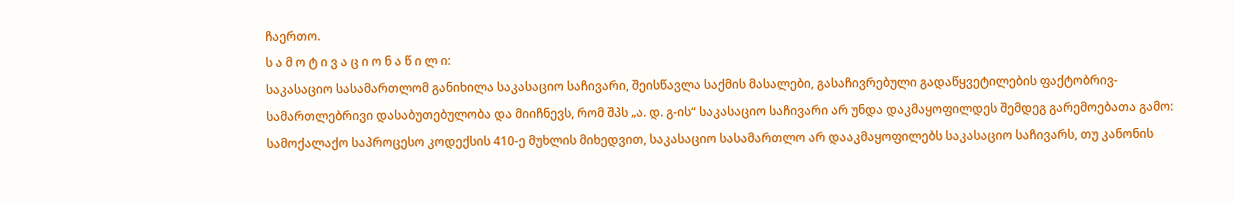ჩაერთო.
ს ა მ ო ტ ი ვ ა ც ი ო ნ ა წ ი ლ ი:
საკასაციო სასამართლომ განიხილა საკასაციო საჩივარი, შეისწავლა საქმის მასალები, გასაჩივრებული გადაწყვეტილების ფაქტობრივ-სამართლებრივი დასაბუთებულობა და მიიჩნევს, რომ შპს „ა. დ. გ-ის“ საკასაციო საჩივარი არ უნდა დაკმაყოფილდეს შემდეგ გარემოებათა გამო:
სამოქალაქო საპროცესო კოდექსის 410-ე მუხლის მიხედვით, საკასაციო სასამართლო არ დააკმაყოფილებს საკასაციო საჩივარს, თუ კანონის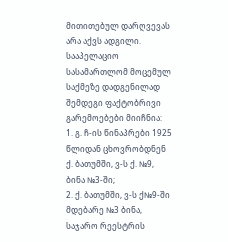მითითებულ დარღვევას არა აქვს ადგილი.
სააპელაციო სასამართლომ მოცემულ საქმეზე დადგენილად შემდეგი ფაქტობრივი გარემოებები მიიჩნია:
1. გ. ჩ-ის წინაპრები 1925 წლიდან ცხოვრობდნენ ქ. ბათუმში, ვ-ს ქ. №9, ბინა №3-ში;
2. ქ. ბათუმში, ვ-ს ქ№9-ში მდებარე №3 ბინა, საჯარო რეესტრის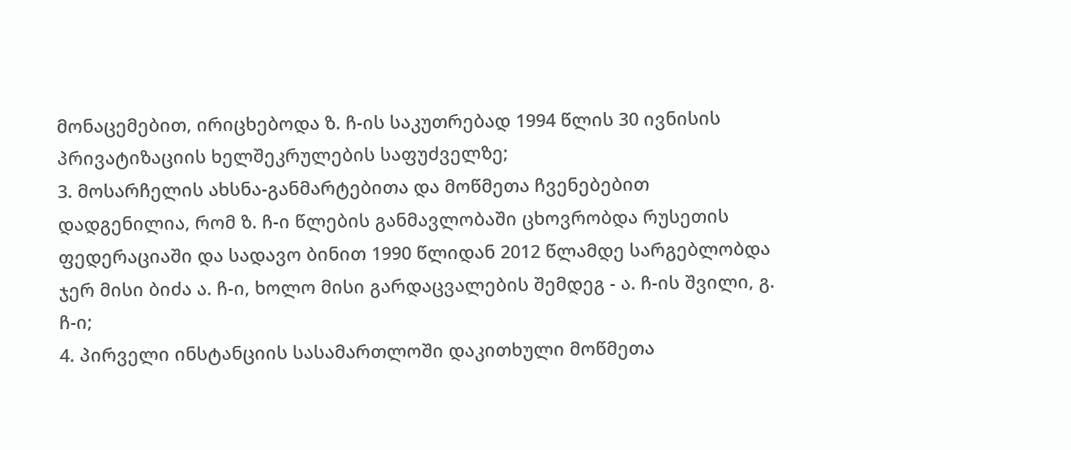მონაცემებით, ირიცხებოდა ზ. ჩ-ის საკუთრებად 1994 წლის 30 ივნისის პრივატიზაციის ხელშეკრულების საფუძველზე;
3. მოსარჩელის ახსნა-განმარტებითა და მოწმეთა ჩვენებებით დადგენილია, რომ ზ. ჩ-ი წლების განმავლობაში ცხოვრობდა რუსეთის ფედერაციაში და სადავო ბინით 1990 წლიდან 2012 წლამდე სარგებლობდა ჯერ მისი ბიძა ა. ჩ-ი, ხოლო მისი გარდაცვალების შემდეგ - ა. ჩ-ის შვილი, გ. ჩ-ი;
4. პირველი ინსტანციის სასამართლოში დაკითხული მოწმეთა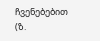ჩვენებებით (ზ.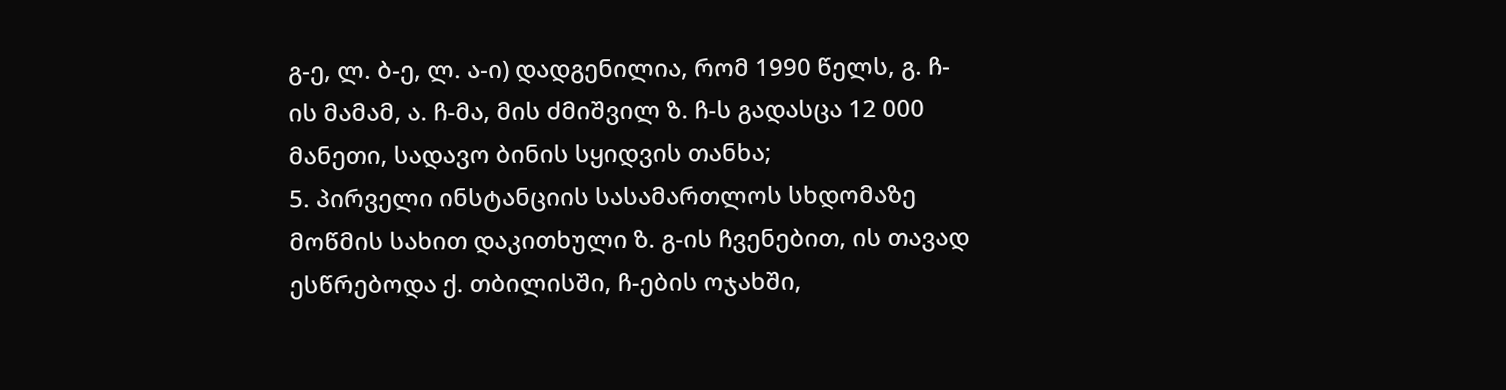გ-ე, ლ. ბ-ე, ლ. ა-ი) დადგენილია, რომ 1990 წელს, გ. ჩ-ის მამამ, ა. ჩ-მა, მის ძმიშვილ ზ. ჩ-ს გადასცა 12 000 მანეთი, სადავო ბინის სყიდვის თანხა;
5. პირველი ინსტანციის სასამართლოს სხდომაზე მოწმის სახით დაკითხული ზ. გ-ის ჩვენებით, ის თავად ესწრებოდა ქ. თბილისში, ჩ-ების ოჯახში,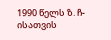1990 წელს ზ. ჩ-ისათვის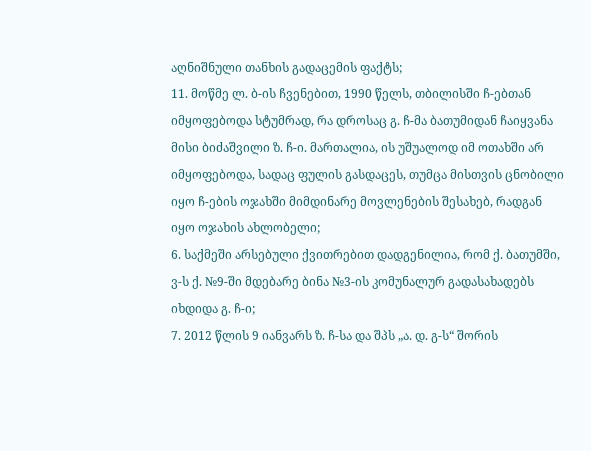აღნიშნული თანხის გადაცემის ფაქტს;
11. მოწმე ლ. ბ-ის ჩვენებით, 1990 წელს, თბილისში ჩ-ებთან იმყოფებოდა სტუმრად, რა დროსაც გ. ჩ-მა ბათუმიდან ჩაიყვანა მისი ბიძაშვილი ზ. ჩ-ი. მართალია, ის უშუალოდ იმ ოთახში არ იმყოფებოდა, სადაც ფულის გასდაცეს, თუმცა მისთვის ცნობილი იყო ჩ-ების ოჯახში მიმდინარე მოვლენების შესახებ, რადგან იყო ოჯახის ახლობელი;
6. საქმეში არსებული ქვითრებით დადგენილია, რომ ქ. ბათუმში, ვ-ს ქ. №9-ში მდებარე ბინა №3-ის კომუნალურ გადასახადებს იხდიდა გ. ჩ-ი;
7. 2012 წლის 9 იანვარს ზ. ჩ-სა და შპს „ა. დ. გ-ს“ შორის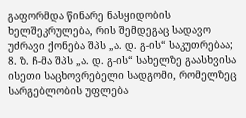გაფორმდა წინარე ნასყიდობის ხელშეკრულება, რის შემდეგაც სადავო უძრავი ქონება შპს „ა. დ. გ-ის“ საკუთრებაა;
8. ზ. ჩ-მა შპს „ა. დ. გ-ის“ სახელზე გაასხვისა ისეთი საცხოვრებელი სადგომი, რომელზეც სარგებლობის უფლება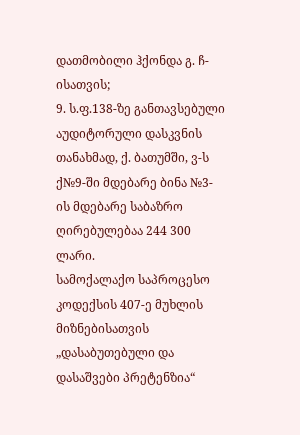დათმობილი ჰქონდა გ. ჩ-ისათვის;
9. ს.ფ.138-ზე განთავსებული აუდიტორული დასკვნის თანახმად, ქ. ბათუმში, ვ-ს ქ№9-ში მდებარე ბინა №3-ის მდებარე საბაზრო ღირებულებაა 244 300 ლარი.
სამოქალაქო საპროცესო კოდექსის 407-ე მუხლის მიზნებისათვის „დასაბუთებული და დასაშვები პრეტენზია“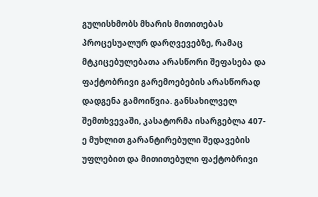გულისხმობს მხარის მითითებას პროცესუალურ დარღვევებზე, რამაც მტკიცებულებათა არასწორი შეფასება და ფაქტობრივი გარემოებების არასწორად დადგენა გამოიწვია. განსახილველ შემთხვევაში, კასატორმა ისარგებლა 407-ე მუხლით გარანტირებული შედავების უფლებით და მითითებული ფაქტობრივი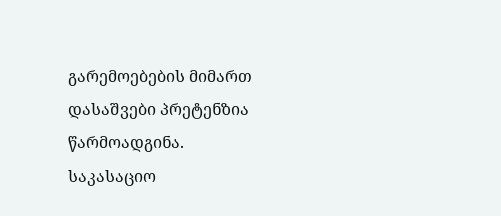გარემოებების მიმართ დასაშვები პრეტენზია წარმოადგინა.
საკასაციო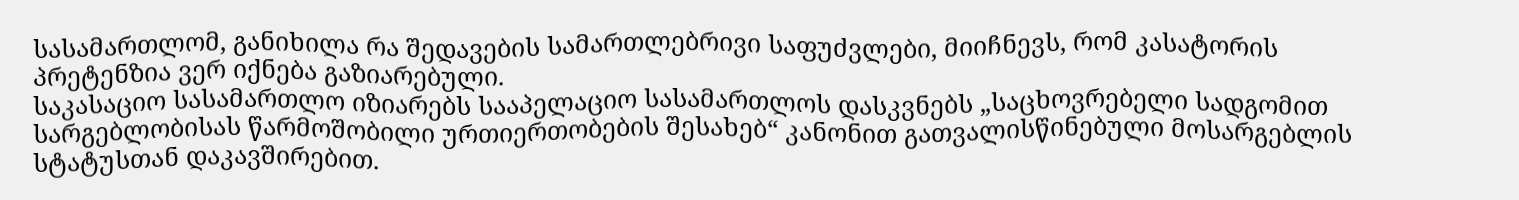სასამართლომ, განიხილა რა შედავების სამართლებრივი საფუძვლები, მიიჩნევს, რომ კასატორის პრეტენზია ვერ იქნება გაზიარებული.
საკასაციო სასამართლო იზიარებს სააპელაციო სასამართლოს დასკვნებს „საცხოვრებელი სადგომით სარგებლობისას წარმოშობილი ურთიერთობების შესახებ“ კანონით გათვალისწინებული მოსარგებლის სტატუსთან დაკავშირებით.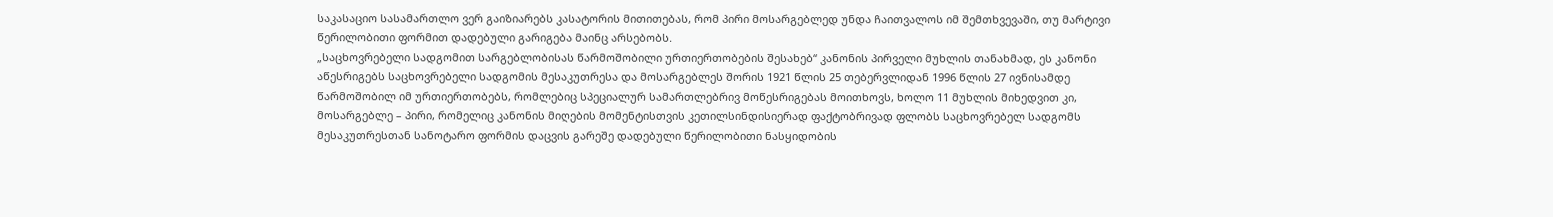საკასაციო სასამართლო ვერ გაიზიარებს კასატორის მითითებას, რომ პირი მოსარგებლედ უნდა ჩაითვალოს იმ შემთხვევაში, თუ მარტივი წერილობითი ფორმით დადებული გარიგება მაინც არსებობს.
„საცხოვრებელი სადგომით სარგებლობისას წარმოშობილი ურთიერთობების შესახებ“ კანონის პირველი მუხლის თანახმად, ეს კანონი აწესრიგებს საცხოვრებელი სადგომის მესაკუთრესა და მოსარგებლეს შორის 1921 წლის 25 თებერვლიდან 1996 წლის 27 ივნისამდე წარმოშობილ იმ ურთიერთობებს, რომლებიც სპეციალურ სამართლებრივ მოწესრიგებას მოითხოვს, ხოლო 11 მუხლის მიხედვით კი, მოსარგებლე – პირი, რომელიც კანონის მიღების მომენტისთვის კეთილსინდისიერად ფაქტობრივად ფლობს საცხოვრებელ სადგომს მესაკუთრესთან სანოტარო ფორმის დაცვის გარეშე დადებული წერილობითი ნასყიდობის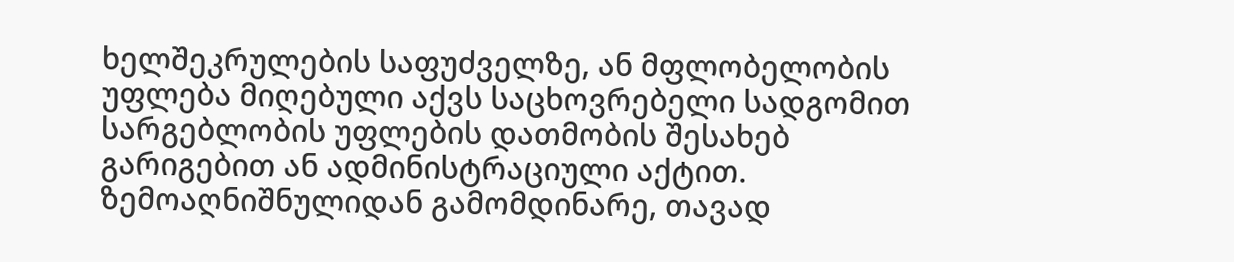ხელშეკრულების საფუძველზე, ან მფლობელობის უფლება მიღებული აქვს საცხოვრებელი სადგომით სარგებლობის უფლების დათმობის შესახებ გარიგებით ან ადმინისტრაციული აქტით.
ზემოაღნიშნულიდან გამომდინარე, თავად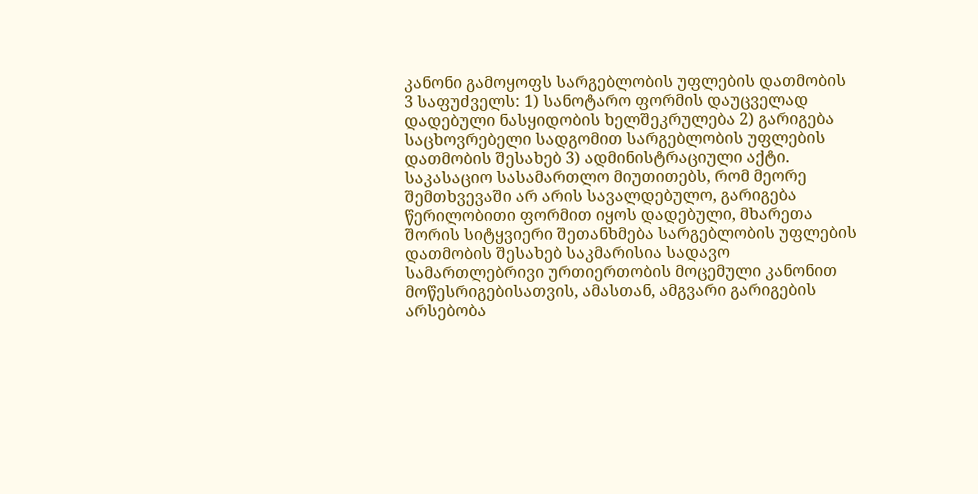კანონი გამოყოფს სარგებლობის უფლების დათმობის 3 საფუძველს: 1) სანოტარო ფორმის დაუცველად დადებული ნასყიდობის ხელშეკრულება 2) გარიგება საცხოვრებელი სადგომით სარგებლობის უფლების დათმობის შესახებ 3) ადმინისტრაციული აქტი.
საკასაციო სასამართლო მიუთითებს, რომ მეორე შემთხვევაში არ არის სავალდებულო, გარიგება წერილობითი ფორმით იყოს დადებული, მხარეთა შორის სიტყვიერი შეთანხმება სარგებლობის უფლების დათმობის შესახებ საკმარისია სადავო სამართლებრივი ურთიერთობის მოცემული კანონით მოწესრიგებისათვის, ამასთან, ამგვარი გარიგების არსებობა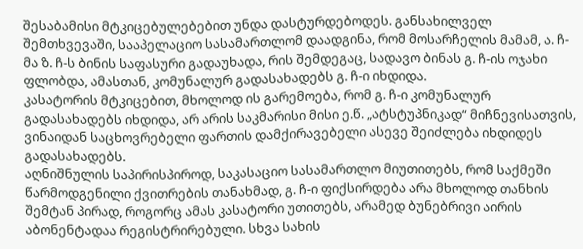შესაბამისი მტკიცებულებებით უნდა დასტურდებოდეს. განსახილველ შემთხვევაში, სააპელაციო სასამართლომ დაადგინა, რომ მოსარჩელის მამამ, ა. ჩ-მა ზ. ჩ-ს ბინის საფასური გადაუხადა, რის შემდეგაც, სადავო ბინას გ. ჩ-ის ოჯახი ფლობდა, ამასთან, კომუნალურ გადასახადებს გ. ჩ-ი იხდიდა.
კასატორის მტკიცებით, მხოლოდ ის გარემოება, რომ გ. ჩ-ი კომუნალურ გადასახადებს იხდიდა, არ არის საკმარისი მისი ე.წ. „ატსტუპნიკად“ მიჩნევისათვის, ვინაიდან საცხოვრებელი ფართის დამქირავებელი ასევე შეიძლება იხდიდეს გადასახადებს.
აღნიშნულის საპირისპიროდ, საკასაციო სასამართლო მიუთითებს, რომ საქმეში წარმოდგენილი ქვითრების თანახმად, გ. ჩ-ი ფიქსირდება არა მხოლოდ თანხის შემტან პირად, როგორც ამას კასატორი უთითებს, არამედ ბუნებრივი აირის აბონენტადაა რეგისტრირებული. სხვა სახის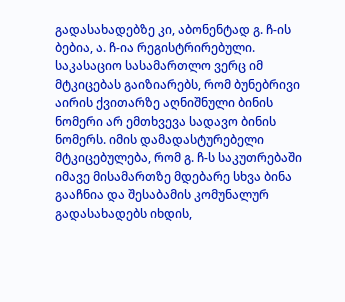გადასახადებზე კი, აბონენტად გ. ჩ-ის ბებია, ა. ჩ-ია რეგისტრირებული.
საკასაციო სასამართლო ვერც იმ მტკიცებას გაიზიარებს, რომ ბუნებრივი აირის ქვითარზე აღნიშნული ბინის ნომერი არ ემთხვევა სადავო ბინის ნომერს. იმის დამადასტურებელი მტკიცებულება, რომ გ. ჩ-ს საკუთრებაში იმავე მისამართზე მდებარე სხვა ბინა გააჩნია და შესაბამის კომუნალურ გადასახადებს იხდის,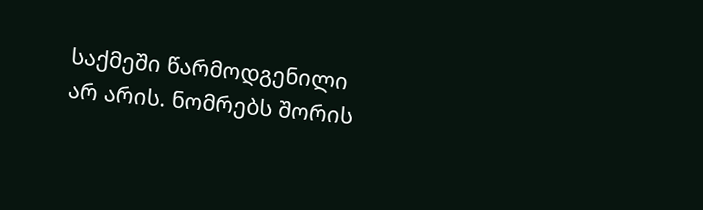საქმეში წარმოდგენილი არ არის. ნომრებს შორის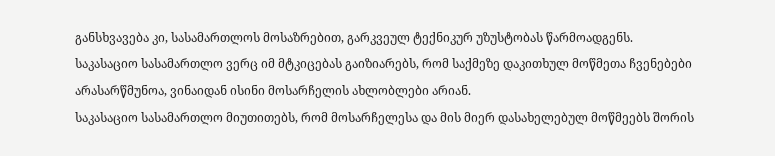განსხვავება კი, სასამართლოს მოსაზრებით, გარკვეულ ტექნიკურ უზუსტობას წარმოადგენს.
საკასაციო სასამართლო ვერც იმ მტკიცებას გაიზიარებს, რომ საქმეზე დაკითხულ მოწმეთა ჩვენებები არასარწმუნოა, ვინაიდან ისინი მოსარჩელის ახლობლები არიან.
საკასაციო სასამართლო მიუთითებს, რომ მოსარჩელესა და მის მიერ დასახელებულ მოწმეებს შორის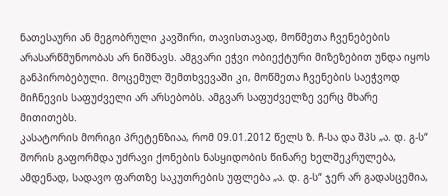ნათესაური ან მეგობრული კავშირი, თავისთავად, მოწმეთა ჩვენებების არასარწმუნოობას არ ნიშნავს. ამგვარი ეჭვი ობიექტური მიზეზებით უნდა იყოს განპირობებული. მოცემულ შემთხვევაში კი, მოწმეთა ჩვენების საეჭვოდ მიჩნევის საფუძველი არ არსებობს. ამგვარ საფუძველზე ვერც მხარე მითითებს.
კასატორის მორიგი პრეტენზიაა, რომ 09.01.2012 წელს ზ. ჩ-სა და შპს „ა. დ. გ-ს“ შორის გაფორმდა უძრავი ქონების ნასყიდობის წინარე ხელშეკრულება, ამდენად, სადავო ფართზე საკუთრების უფლება „ა. დ. გ-ს“ ჯერ არ გადასცემია,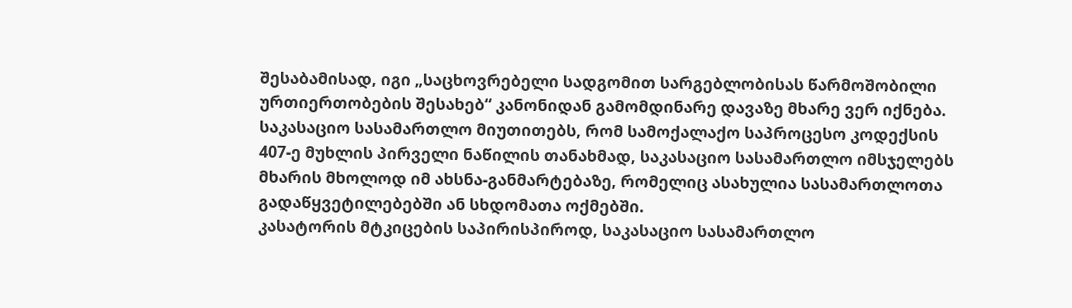შესაბამისად, იგი „საცხოვრებელი სადგომით სარგებლობისას წარმოშობილი ურთიერთობების შესახებ“ კანონიდან გამომდინარე დავაზე მხარე ვერ იქნება.
საკასაციო სასამართლო მიუთითებს, რომ სამოქალაქო საპროცესო კოდექსის 407-ე მუხლის პირველი ნაწილის თანახმად, საკასაციო სასამართლო იმსჯელებს მხარის მხოლოდ იმ ახსნა-განმარტებაზე, რომელიც ასახულია სასამართლოთა გადაწყვეტილებებში ან სხდომათა ოქმებში.
კასატორის მტკიცების საპირისპიროდ, საკასაციო სასამართლო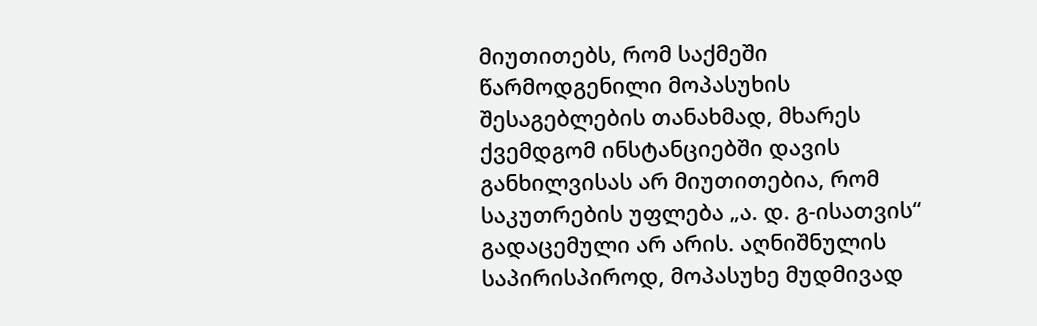მიუთითებს, რომ საქმეში წარმოდგენილი მოპასუხის შესაგებლების თანახმად, მხარეს ქვემდგომ ინსტანციებში დავის განხილვისას არ მიუთითებია, რომ საკუთრების უფლება „ა. დ. გ-ისათვის“ გადაცემული არ არის. აღნიშნულის საპირისპიროდ, მოპასუხე მუდმივად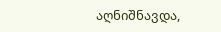აღნიშნავდა,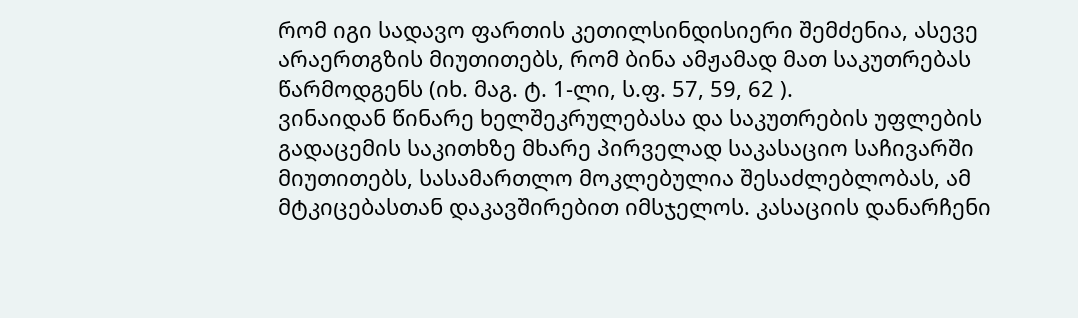რომ იგი სადავო ფართის კეთილსინდისიერი შემძენია, ასევე არაერთგზის მიუთითებს, რომ ბინა ამჟამად მათ საკუთრებას წარმოდგენს (იხ. მაგ. ტ. 1-ლი, ს.ფ. 57, 59, 62 ).
ვინაიდან წინარე ხელშეკრულებასა და საკუთრების უფლების გადაცემის საკითხზე მხარე პირველად საკასაციო საჩივარში მიუთითებს, სასამართლო მოკლებულია შესაძლებლობას, ამ მტკიცებასთან დაკავშირებით იმსჯელოს. კასაციის დანარჩენი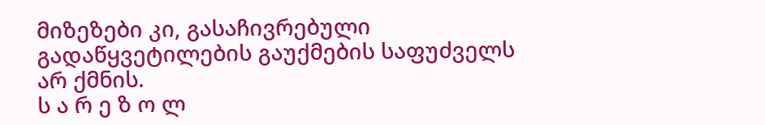მიზეზები კი, გასაჩივრებული გადაწყვეტილების გაუქმების საფუძველს არ ქმნის.
ს ა რ ე ზ ო ლ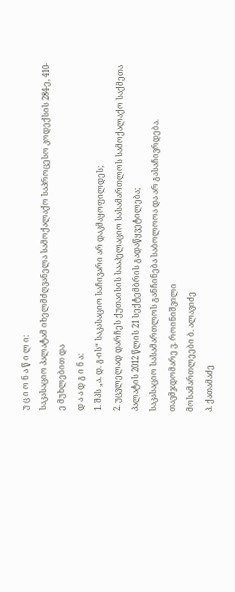უ ც ი ო ნ ა წ ი ლ ი:
საკასაციო პალატამ იხელმძღვანელა სამოქალაქო საპროცესო კოდექსის 284-ე, 410-ე მუხლებით და
დ ა ა დ გ ი ნ ა:
1. შპს „ა. დ. გ-ის“ საკასაციო საჩივარი არ დაკმაყოფილდეს;
2. უცვლელად დარჩეს ქუთაისის სააპელაციო სასამართლოს სამოქალაქო საქმეთა პალატის 2012 წლის 21 სექტემბრის გადაწყვეტილება;
საკასაციო სასამართლოს განჩინება საბოლოოა და არ გასაჩივრდება.
თავმჯდომარე ვ. როინიშვილი
მოსამართლეები ბ. ალავიძე
პ. ქათამაძე